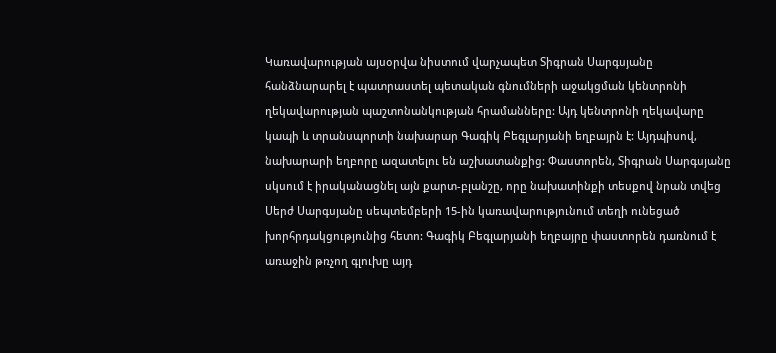Կառավարության այսօրվա նիստում վարչապետ Տիգրան Սարգսյանը հանձնարարել է պատրաստել պետական գնումների աջակցման կենտրոնի ղեկավարության պաշտոնանկության հրամանները: Այդ կենտրոնի ղեկավարը կապի և տրանսպորտի նախարար Գագիկ Բեգլարյանի եղբայրն է: Այդպիսով, նախարարի եղբորը ազատելու են աշխատանքից: Փաստորեն, Տիգրան Սարգսյանը սկսում է իրականացնել այն քարտ-բլանշը, որը նախատինքի տեսքով նրան տվեց Սերժ Սարգսյանը սեպտեմբերի 15-ին կառավարությունում տեղի ունեցած խորհրդակցությունից հետո: Գագիկ Բեգլարյանի եղբայրը փաստորեն դառնում է առաջին թռչող գլուխը այդ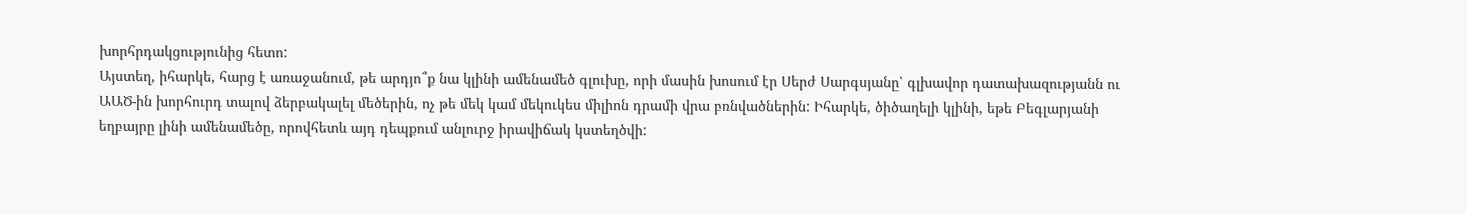խորհրդակցությունից հետո:
Այստեղ, իհարկե, հարց է առաջանում, թե արդյո՞ք նա կլինի ամենամեծ գլուխը, որի մասին խոսում էր Սերժ Սարգսյանը՝ գլխավոր դատախազությանն ու ԱԱԾ-ին խորհուրդ տալով ձերբակալել մեծերին, ոչ թե մեկ կամ մեկուկես միլիոն դրամի վրա բռնվածներին: Իհարկե, ծիծաղելի կլինի, եթե Բեգլարյանի եղբայրը լինի ամենամեծը, որովհետև այդ դեպքում անլուրջ իրավիճակ կստեղծվի: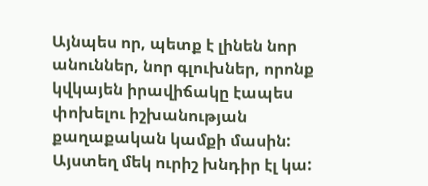Այնպես որ, պետք է լինեն նոր անուններ, նոր գլուխներ, որոնք կվկայեն իրավիճակը էապես փոխելու իշխանության քաղաքական կամքի մասին:
Այստեղ մեկ ուրիշ խնդիր էլ կա: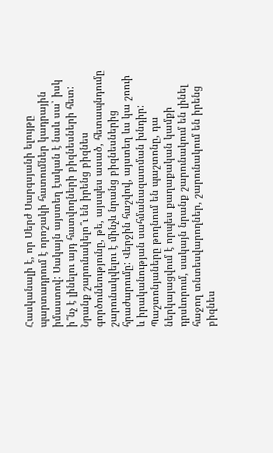Հասկանալի է, որ Սերժ Սարգսյանի ելույթը պարտադրում է որոշակի հատումներ կադրային իմաստով: Սակայն այստեղ էական է նաև սա՝ իսկ ի՞նչ է լինելու այդ հատվողների բիզնեսների հետ: Նրանք շարունակելո՞ւ են իրենց բիզնես գործունեությունը, թե, այսպես ասած, հետապնդումը շարունակվելու է մինչև նրանց բիզնեսներից հրաժարումը: Վերջին հաշվով, այստեղ ևս կա շոուի և իրականության սահմանազատման խնդիր: Պաշտոնյաները թողնում են պաշտոնը, դա ներկայացվում է որպես քաղաքական կամքի դրսևորում, սակայն նրանք շարունակում են լինել հաջող տնտեսվարողներ, շարունակում են իրենց բիզնես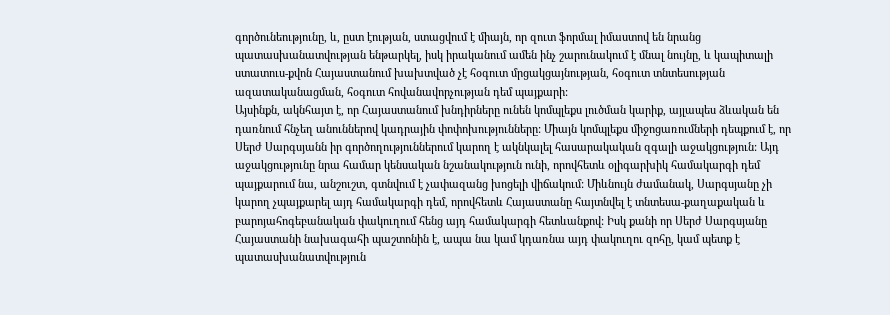գործունեությունը, և, ըստ էության, ստացվում է միայն, որ զուտ ֆորմալ իմաստով են նրանց պատասխանատվության ենթարկել, իսկ իրականում ամեն ինչ շարունակում է մնալ նույնը, և կապիտալի ստատուս-քվոն Հայաստանում խախտված չէ հօգուտ մրցակցայնության, հօգուտ տնտեսության ազատականացման, հօգուտ հովանավորչության դեմ պայքարի:
Այսինքն, ակնհայտ է, որ Հայաստանում խնդիրները ունեն կոմպլեքս լուծման կարիք, այլապես ձևական են դառնում հնչեղ անուններով կադրային փոփոխությունները: Միայն կոմպլեքս միջոցառումների դեպքում է, որ Սերժ Սարգսյանն իր գործողություններում կարող է ակնկալել հասարակական զգալի աջակցություն: Այդ աջակցությունը նրա համար կենսական նշանակություն ունի, որովհետև օլիգարխիկ համակարգի դեմ պայքարում նա, անշուշտ, գտնվում է չափազանց խոցելի վիճակում: Միևնույն ժամանակ, Սարգսյանը չի կարող չպայքարել այդ համակարգի դեմ, որովհետև Հայաստանը հայտնվել է տնտեսա-քաղաքական և բարոյահոգեբանական փակուղում հենց այդ համակարգի հետևանքով: Իսկ քանի որ Սերժ Սարգսյանը Հայաստանի նախագահի պաշտոնին է, ապա նա կամ կդառնա այդ փակուղու զոհը, կամ պետք է պատասխանատվություն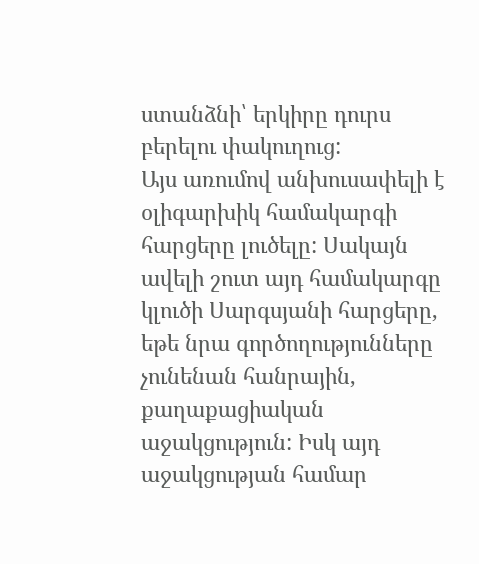ստանձնի՝ երկիրը դուրս բերելու փակուղուց:
Այս առումով անխուսափելի է օլիգարխիկ համակարգի հարցերը լուծելը: Սակայն ավելի շուտ այդ համակարգը կլուծի Սարգսյանի հարցերը, եթե նրա գործողությունները չունենան հանրային, քաղաքացիական աջակցություն: Իսկ այդ աջակցության համար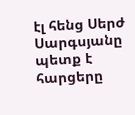էլ հենց Սերժ Սարգսյանը պետք է հարցերը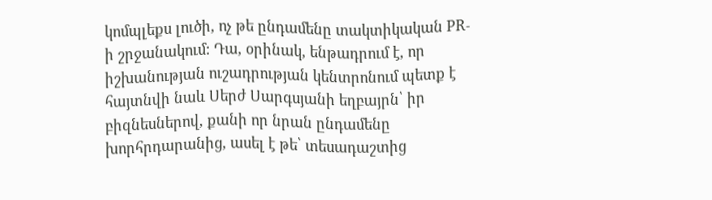կոմպլեքս լուծի, ոչ թե ընդամենը տակտիկական PR-ի շրջանակում: Դա, օրինակ, ենթադրում է, որ իշխանության ուշադրության կենտրոնում պետք է հայտնվի նաև Սերժ Սարգսյանի եղբայրն՝ իր բիզնեսներով, քանի որ նրան ընդամենը խորհրդարանից, ասել է թե՝ տեսադաշտից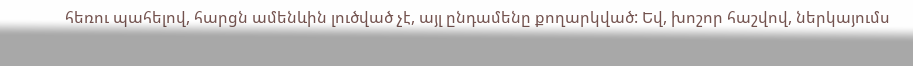հեռու պահելով, հարցն ամենևին լուծված չէ, այլ ընդամենը քողարկված: Եվ, խոշոր հաշվով, ներկայումս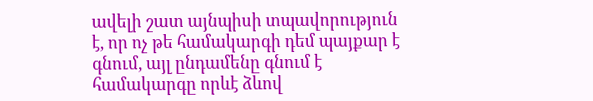ավելի շատ այնպիսի տպավորություն է, որ ոչ թե համակարգի դեմ պայքար է գնում, այլ ընդամենը գնում է համակարգը որևէ ձևով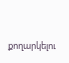քողարկելու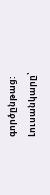գործընթաց:
Լուսանկարը՝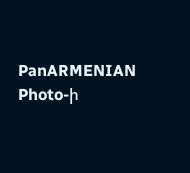PanARMENIAN Photo-ի